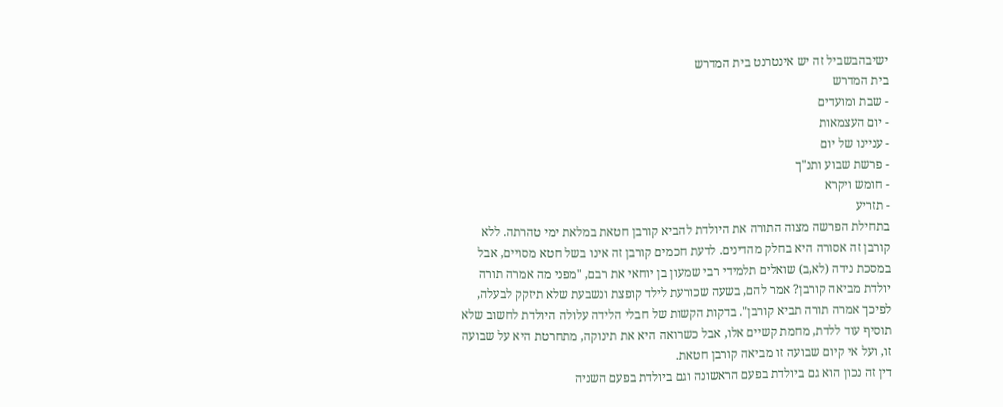ישיבהבשביל זה יש אינטרנט בית המדרש
בית המדרש
- שבת ומועדים
- יום העצמאות
- עניינו של יום
- פרשת שבוע ותנ"ך
- חומש ויקרא
- תזריע
בתחילת הפרשה מצוה התורה את היולדת להביא קורבן חטאת במלאת ימי טהרתה. ללא קורבן זה אסורה היא בחלק מהדינים. לדעת חכמים קורבן זה אינו בשל חטא מסויים, אבל במסכת נידה (לא,ב) שואלים תלמידי רבי שמעון בן יוחאי את רבם, "מפני מה אמרה תורה יולדת מביאה קורבן? אמר להם, בשעה שכורעת לילד קופצת ונשבעת שלא תיזקק לבעלה, לפיכך אמרה תורה תביא קורבן". בדקות הקשות של חבלי הלידה עלולה היולדת לחשוב שלא תוסיף עוד ללדת, מחמת קשיים אלו, אבל כשרואה היא את תינוקה, מתחרטת היא על שבועה זו, ועל אי קיום שבועה זו מביאה קורבן חטאת.
דין זה נכון הוא גם ביולדת בפעם הראשונה וגם ביולדת בפעם השניה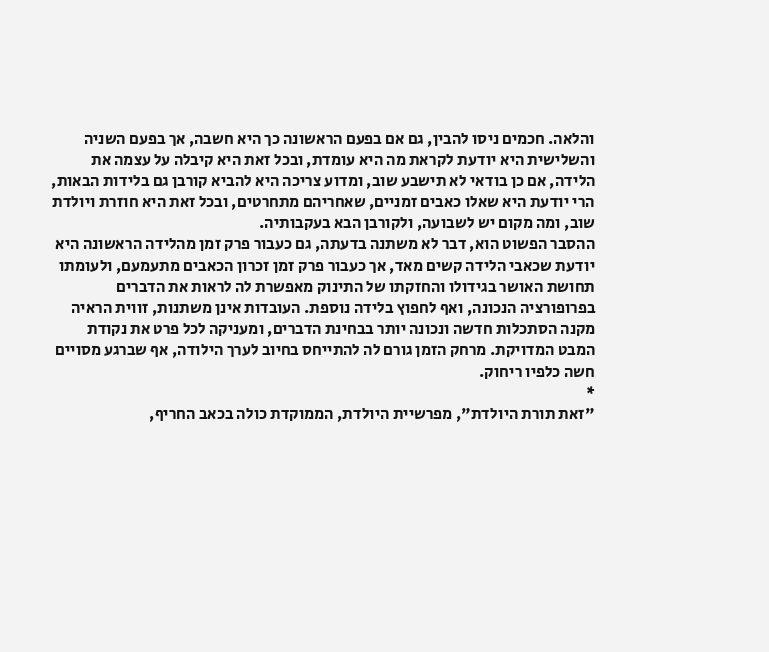והלאה. חכמים ניסו להבין, גם אם בפעם הראשונה כך היא חשבה, אך בפעם השניה והשלישית היא יודעת לקראת מה היא עומדת, ובכל זאת היא קיבלה על עצמה את הלידה, אם כן בודאי לא תישבע שוב, ומדוע צריכה היא להביא קורבן גם בלידות הבאות, הרי יודעת היא שאלו כאבים זמניים, שאחריהם מתחרטים, ובכל זאת היא חוזרת ויולדת שוב, ומה מקום יש לשבועה, ולקורבן הבא בעקבותיה.
ההסבר הפשוט הוא, דבר לא משתנה בדעתה, גם כעבור פרק זמן מהלידה הראשונה היא יודעת שכאבי הלידה קשים מאד, אך כעבור פרק זמן זכרון הכאבים מתעמעם, ולעומתו תחושת האושר בגידולו והחזקתו של התינוק מאפשרת לה לראות את הדברים בפרופורציה הנכונה, ואף לחפוץ בלידה נוספת. העובדות אינן משתנות, זווית הראיה מקנה הסתכלות חדשה ונכונה יותר בבחינת הדברים, ומעניקה לכל פרט את נקודת המבט המדויקת. מרחק הזמן גורם לה להתייחס בחיוב לערך הילודה, אף שברגע מסויים חשה כלפיו ריחוק.
*
"זאת תורת היולדת", מפרשיית היולדת, הממוקדת כולה בכאב החריף,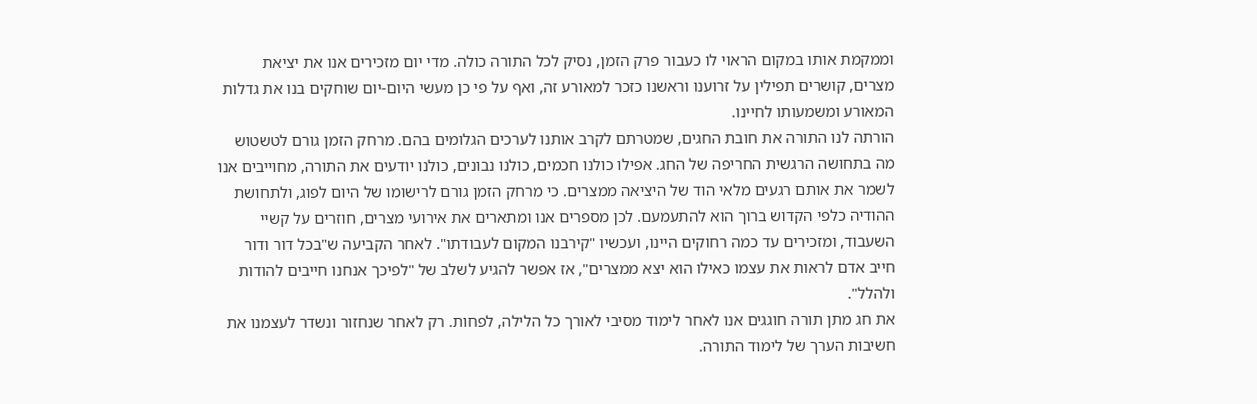וממקמת אותו במקום הראוי לו כעבור פרק הזמן, נסיק לכל התורה כולה. מדי יום מזכירים אנו את יציאת מצרים, קושרים תפילין על זרוענו וראשנו כזכר למאורע זה, ואף על פי כן מעשי היום-יום שוחקים בנו את גדלות המאורע ומשמעותו לחיינו.
הורתה לנו התורה את חובת החגים, שמטרתם לקרב אותנו לערכים הגלומים בהם. מרחק הזמן גורם לטשטוש מה בתחושה הרגשית החריפה של החג. אפילו כולנו חכמים, כולנו נבונים, כולנו יודעים את התורה, מחוייבים אנו לשמר את אותם רגעים מלאי הוד של היציאה ממצרים. כי מרחק הזמן גורם לרישומו של היום לפוג, ולתחושת ההודיה כלפי הקדוש ברוך הוא להתעמעם. לכן מספרים אנו ומתארים את אירועי מצרים, חוזרים על קשיי השעבוד, ומזכירים עד כמה רחוקים היינו, ועכשיו "קירבנו המקום לעבודתו". לאחר הקביעה ש"בכל דור ודור חייב אדם לראות את עצמו כאילו הוא יצא ממצרים", אז אפשר להגיע לשלב של "לפיכך אנחנו חייבים להודות ולהלל".
את חג מתן תורה חוגגים אנו לאחר לימוד מסיבי לאורך כל הלילה, לפחות. רק לאחר שנחזור ונשדר לעצמנו את חשיבות הערך של לימוד התורה.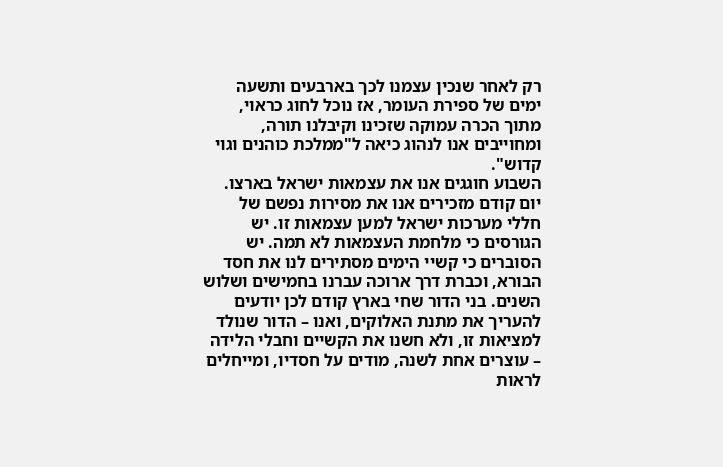רק לאחר שנכין עצמנו לכך בארבעים ותשעה ימים של ספירת העומר, אז נוכל לחוג כראוי, מתוך הכרה עמוקה שזכינו וקיבלנו תורה, ומחוייבים אנו לנהוג כיאה ל"ממלכת כוהנים וגוי קדוש".
השבוע חוגגים אנו את עצמאות ישראל בארצו. יום קודם מזכירים אנו את מסירות נפשם של חללי מערכות ישראל למען עצמאות זו. יש הגורסים כי מלחמת העצמאות לא תמה. יש הסוברים כי קשיי הימים מסתירים לנו את חסד הבורא, וכברת דרך ארוכה עברנו בחמישים ושלוש השנים. בני הדור שחי בארץ קודם לכן יודעים להעריך את מתנת האלוקים, ואנו – הדור שנולד למציאות זו, ולא חשנו את הקשיים וחבלי הלידה – עוצרים אחת לשנה, מודים על חסדיו, ומייחלים לראות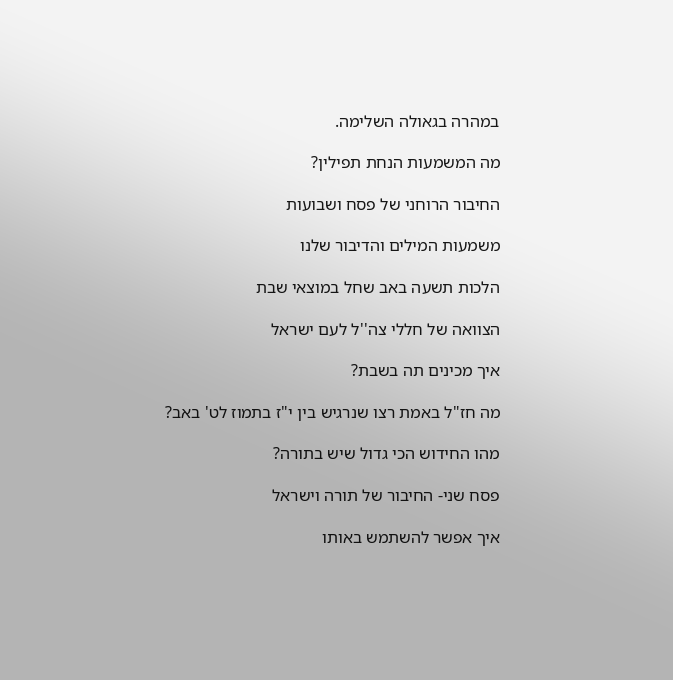במהרה בגאולה השלימה.

מה המשמעות הנחת תפילין?

החיבור הרוחני של פסח ושבועות

משמעות המילים והדיבור שלנו

הלכות תשעה באב שחל במוצאי שבת

הצוואה של חללי צה''ל לעם ישראל

איך מכינים תה בשבת?

מה חז"ל באמת רצו שנרגיש בין י"ז בתמוז לט' באב?

מהו החידוש הכי גדול שיש בתורה?

פסח שני- החיבור של תורה וישראל

איך אפשר להשתמש באותו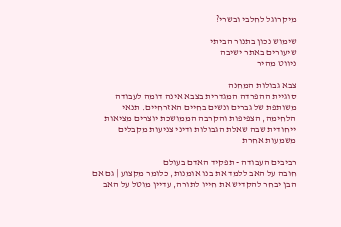מיקרוגל לחלבי ובשרי?

שימוש נכון בתנור הביתי
שיעורים באתר ישיבה
ניווט מהיר

צבא גבולות המחנה
סוגיית ההפרדה המגדרית בצבא אינה דומה לעבודה משותפת של גברים ונשים בחיים האזרחיים. תנאי הלחימה, הצפיפות והקרבה הממושכת יוצרים מציאות ייחודית שבה שאלת הגבולות ודיני צניעות מקבלים משמעות אחרת

רביבים העבודה - תפקיד האדם בעולם
חובה על האב ללמד את בנו אומנות, כלומר מקצוע | גם אם הבן יבחר להקדיש את חייו לתורה, עדיין מוטל על האב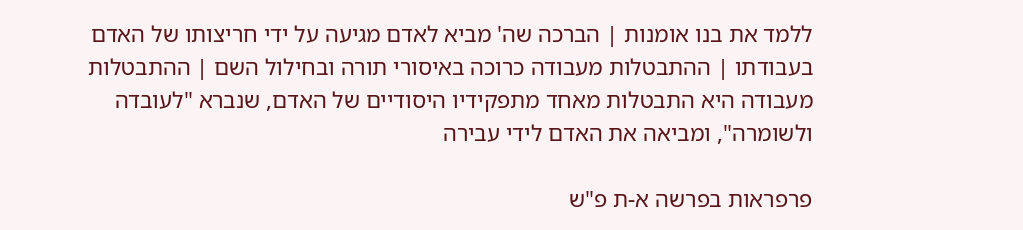ללמד את בנו אומנות | הברכה שה' מביא לאדם מגיעה על ידי חריצותו של האדם בעבודתו | ההתבטלות מעבודה כרוכה באיסורי תורה ובחילול השם | ההתבטלות מעבודה היא התבטלות מאחד מתפקידיו היסודיים של האדם, שנברא "לעובדה ולשומרה", ומביאה את האדם לידי עבירה

פרפראות בפרשה א-ת פ"ש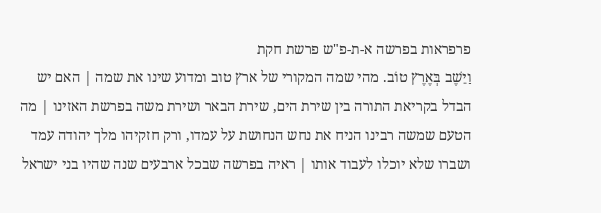פרפראות בפרשה א-ת-פ"ש פרשת חקת
וַיֵּשֶׁב בְּאֶרֶץ טוֹב. מהי שמה המקורי של ארץ טוב ומדוע שינו את שמה | האם יש הבדל בקריאת התורה בין שירת הים, שירת הבאר ושירת משה בפרשת האזינו | מה הטעם שמשה רבינו הניח את נחש הנחושת על עמדו, ורק חזקיהו מלך יהודה עמד ושברו שלא יוכלו לעבוד אותו | ראיה בפרשה שבכל ארבעים שנה שהיו בני ישראל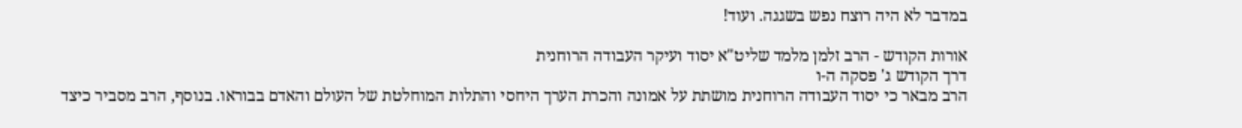במדבר לא היה רוצח נפש בשגגה. ועוד!

אורות הקודש - הרב זלמן מלמד שליט"א יסוד ועיקר העבודה הרוחנית
דרך הקודש ג' פסקה ה-ו
הרב מבאר כי יסוד העבודה הרוחנית מושתת על אמונה והכרת הערך היחסי והתלות המוחלטת של העולם והאדם בבוראו. בנוסף, הרב מסביר כיצד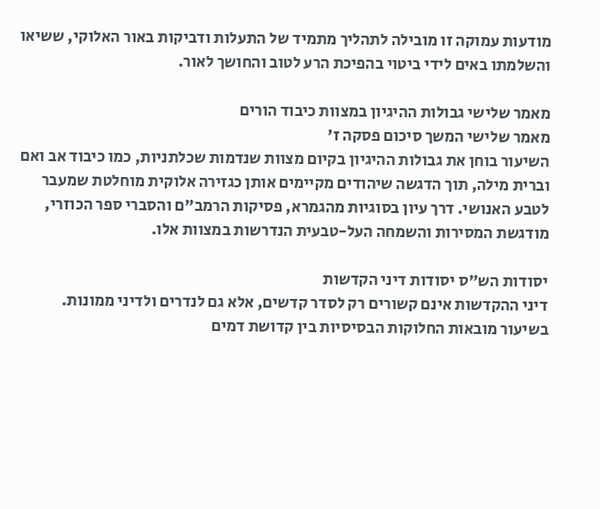מודעות עמוקה זו מובילה לתהליך מתמיד של התעלות ודביקות באור האלוקי, ששיאו והשלמתו באים לידי ביטוי בהפיכת הרע לטוב והחושך לאור.

מאמר שלישי גבולות ההיגיון במצוות כיבוד הורים
מאמר שלישי המשך סיכום פסקה ז'
השיעור בוחן את גבולות ההיגיון בקיום מצוות שנדמות שכלתניות, כמו כיבוד אב ואם וברית מילה, תוך הדגשה שיהודים מקיימים אותן כגזירה אלוקית מוחלטת שמעבר לטבע האנושי. דרך עיון בסוגיות מהגמרא, פסיקות הרמב"ם והסברי ספר הכוזרי, מודגשת המסירות והשמחה העל-טבעית הנדרשות במצוות אלו.

יסודות הש"ס יסודות דיני הקדשות
דיני ההקדשות אינם קשורים רק לסדר קדשים, אלא גם לנדרים ולדיני ממונות. בשיעור מובאות החלוקות הבסיסיות בין קדושת דמים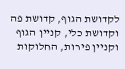לקדושת הגוף, קדושת פה וקדושת כלי, קניין הגוף וקניין פירות, החלוקות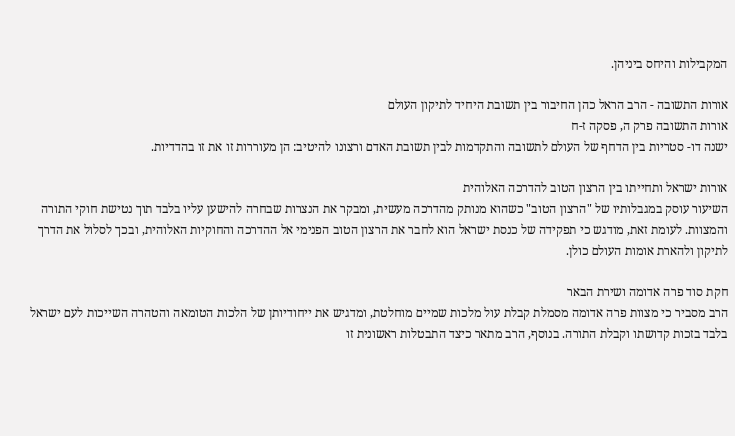המקבילות והיחס ביניהן.

אורות התשובה - הרב הראל כהן החיבור בין תשובת היחיד לתיקון העולם
אורות התשובה פרק ה, פסקה ז-ח
ישנה דו- סטריות בין הדחף של העולם לתשובה והתקדמות לבין תשובת האדם ורצונו להיטיב: הן מעוררות זו את זו בהדדיות.

אורות ישראל ותחייתו בין הרצון הטוב להדרכה האלוהית
השיעור עוסק במגבלותיו של "הרצון הטוב" כשהוא מנותק מהדרכה מעשית, ומבקר את הנצרות שבחרה להישען עליו בלבד תוך נטישת חוקי התורה והמצוות. לעומת זאת, מודגש כי תפקידה של כנסת ישראל הוא לחבר את הרצון הטוב הפנימי אל ההדרכה והחוקיות האלוהית, ובכך לסלול את הדרך לתיקון ולהארת אומות העולם כולן.

חקת סוד פרה אדומה ושירת הבאר
הרב מסביר כי מצוות פרה אדומה מסמלת קבלת עול מלכות שמיים מוחלטת, ומדגיש את ייחודיותן של הלכות הטומאה והטהרה השייכות לעם ישראל בלבד בזכות קדושתו וקבלת התורה. בנוסף, הרב מתאר כיצד התבטלות ראשונית זו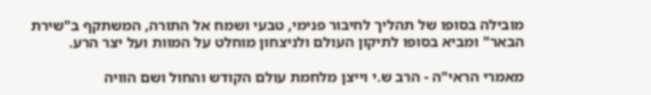מובילה בסופו של תהליך לחיבור פנימי, טבעי ושמח אל התורה, המשתקף ב"שירת הבאר" ומביא בסופו לתיקון העולם ולניצחון מוחלט על המוות ועל יצר הרע.

מאמרי הראי"ה - הרב ש.י וייצן מלחמת עולם הקודש והחול ושם הוויה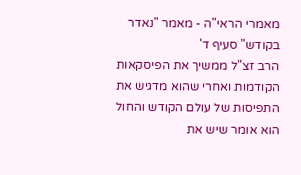מאמרי הראי"ה - מאמר "נאדר בקודש" סעיף ד'
הרב זצ"ל ממשיך את הפיסקאות הקודמות ואחרי שהוא מדגיש את התפיסות של עולם הקודש והחול הוא אומר שיש את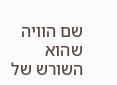שם הוויה שהוא השורש של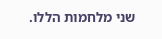שני מלחמות הללו.